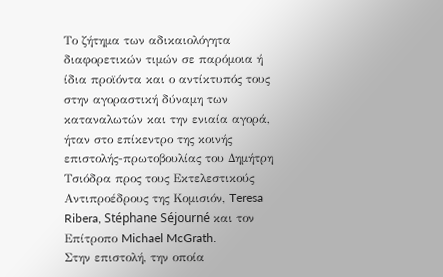Το ζήτημα των αδικαιολόγητα διαφορετικών τιμών σε παρόμοια ή ίδια προϊόντα και ο αντίκτυπός τους στην αγοραστική δύναμη των καταναλωτών και την ενιαία αγορά, ήταν στο επίκεντρο της κοινής επιστολής-πρωτοβουλίας του Δημήτρη Τσιόδρα προς τους Εκτελεστικούς Αντιπροέδρους της Κομισιόν, Teresa Ribera, Stéphane Séjourné και τον Επίτροπο Michael McGrath.
Στην επιστολή, την οποία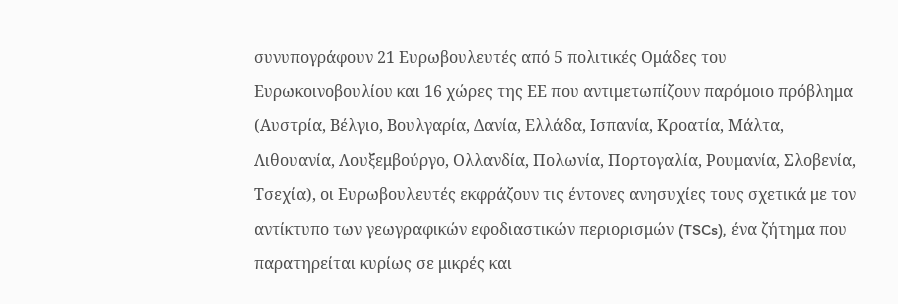συνυπογράφουν 21 Ευρωβουλευτές από 5 πολιτικές Ομάδες του Ευρωκοινοβουλίου και 16 χώρες της ΕΕ που αντιμετωπίζουν παρόμοιο πρόβλημα (Αυστρία, Βέλγιο, Βουλγαρία, Δανία, Ελλάδα, Ισπανία, Κροατία, Μάλτα, Λιθουανία, Λουξεμβούργο, Ολλανδία, Πολωνία, Πορτογαλία, Ρουμανία, Σλοβενία, Τσεχία), οι Ευρωβουλευτές εκφράζουν τις έντονες ανησυχίες τους σχετικά με τον αντίκτυπο των γεωγραφικών εφοδιαστικών περιορισμών (TSCs), ένα ζήτημα που παρατηρείται κυρίως σε μικρές και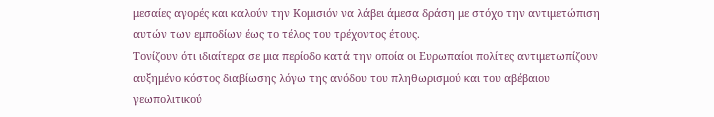μεσαίες αγορές και καλούν την Κομισιόν να λάβει άμεσα δράση με στόχο την αντιμετώπιση αυτών των εμποδίων έως το τέλος του τρέχοντος έτους.
Τονίζουν ότι ιδιαίτερα σε μια περίοδο κατά την οποία οι Ευρωπαίοι πολίτες αντιμετωπίζουν αυξημένο κόστος διαβίωσης λόγω της ανόδου του πληθωρισμού και του αβέβαιου γεωπολιτικού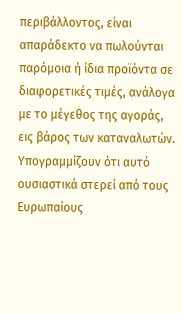περιβάλλοντος, είναι απαράδεκτο να πωλούνται παρόμοια ή ίδια προϊόντα σε διαφορετικές τιμές, ανάλογα με το μέγεθος της αγοράς, εις βάρος των καταναλωτών.
Υπογραμμίζουν ότι αυτό ουσιαστικά στερεί από τους Ευρωπαίους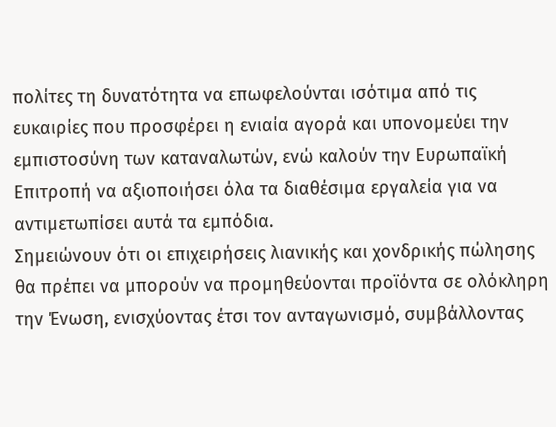πολίτες τη δυνατότητα να επωφελούνται ισότιμα από τις ευκαιρίες που προσφέρει η ενιαία αγορά και υπονομεύει την εμπιστοσύνη των καταναλωτών, ενώ καλούν την Ευρωπαϊκή Επιτροπή να αξιοποιήσει όλα τα διαθέσιμα εργαλεία για να αντιμετωπίσει αυτά τα εμπόδια.
Σημειώνουν ότι οι επιχειρήσεις λιανικής και χονδρικής πώλησης θα πρέπει να μπορούν να προμηθεύονται προϊόντα σε ολόκληρη την Ένωση, ενισχύοντας έτσι τον ανταγωνισμό, συμβάλλοντας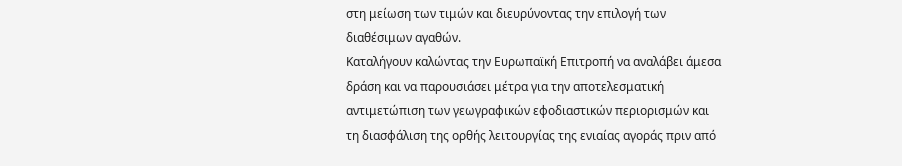στη μείωση των τιμών και διευρύνοντας την επιλογή των διαθέσιμων αγαθών.
Καταλήγουν καλώντας την Ευρωπαϊκή Επιτροπή να αναλάβει άμεσα δράση και να παρουσιάσει μέτρα για την αποτελεσματική αντιμετώπιση των γεωγραφικών εφοδιαστικών περιορισμών και τη διασφάλιση της ορθής λειτουργίας της ενιαίας αγοράς πριν από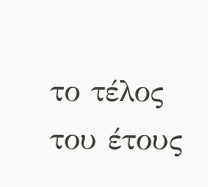το τέλος του έτους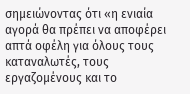σημειώνοντας ότι «η ενιαία αγορά θα πρέπει να αποφέρει απτά οφέλη για όλους τους καταναλωτές, τους εργαζομένους και το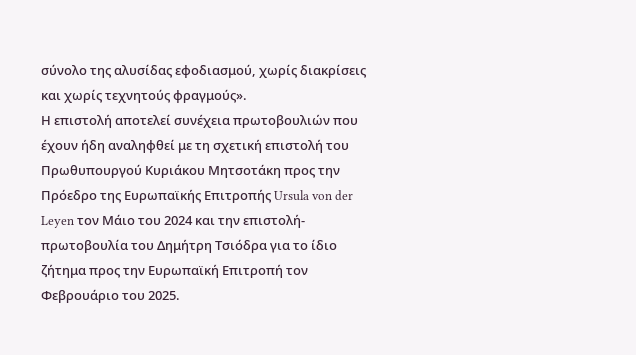σύνολο της αλυσίδας εφοδιασμού, χωρίς διακρίσεις και χωρίς τεχνητούς φραγμούς».
Η επιστολή αποτελεί συνέχεια πρωτοβουλιών που έχουν ήδη αναληφθεί με τη σχετική επιστολή του Πρωθυπουργού Κυριάκου Μητσοτάκη προς την Πρόεδρο της Ευρωπαϊκής Επιτροπής Ursula von der Leyen τον Μάιο του 2024 και την επιστολή-πρωτοβουλία του Δημήτρη Τσιόδρα για το ίδιο ζήτημα προς την Ευρωπαϊκή Επιτροπή τον Φεβρουάριο του 2025.